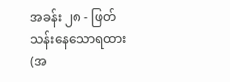အခန်း ၂၈ - ဖြတ်သန်းနေသောရထား (အ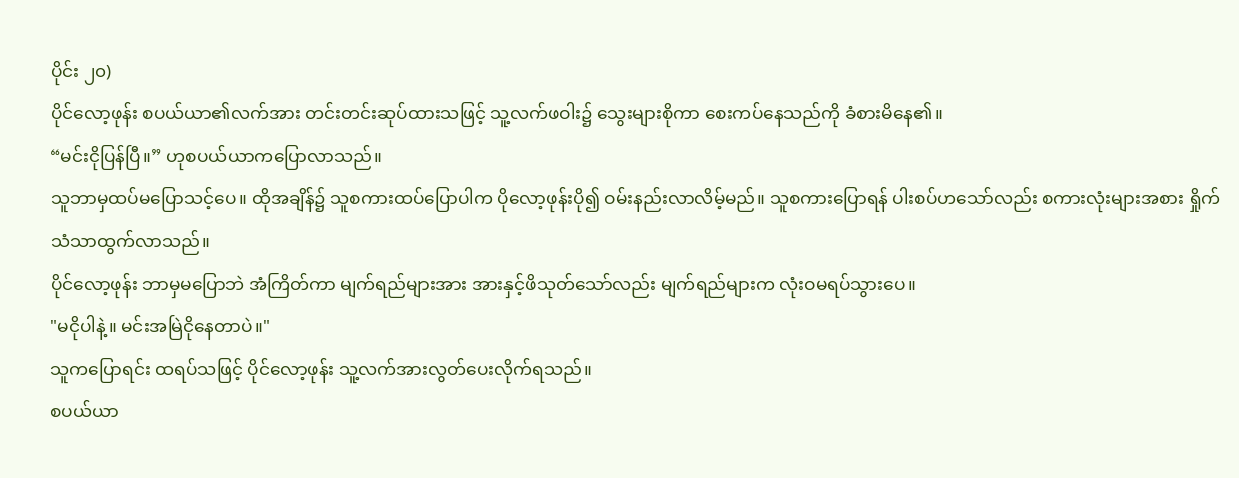ပိုင်း ၂၀)
ပိုင်လော့ဖုန်း စပယ်ယာ၏လက်အား တင်းတင်းဆုပ်ထားသဖြင့် သူ့လက်ဖဝါး၌ သွေးများစိုကာ စေးကပ်နေသည်ကို ခံစားမိနေ၏။
“မင်းငိုပြန်ပြီ။” ဟုစပယ်ယာကပြောလာသည်။
သူဘာမှထပ်မပြောသင့်ပေ။ ထိုအချိန်၌ သူစကားထပ်ပြောပါက ပိုလော့ဖုန်းပို၍ ဝမ်းနည်းလာလိမ့်မည်။ သူစကားပြောရန် ပါးစပ်ဟသော်လည်း စကားလုံးများအစား ရှိုက်သံသာထွက်လာသည်။
ပိုင်လော့ဖုန်း ဘာမှမပြောဘဲ အံကြိတ်ကာ မျက်ရည်များအား အားနှင့်ဖိသုတ်သော်လည်း မျက်ရည်များက လုံးဝမရပ်သွားပေ။
"မငိုပါနဲ့။ မင်းအမြဲငိုနေတာပဲ။"
သူကပြောရင်း ထရပ်သဖြင့် ပိုင်လော့ဖုန်း သူ့လက်အားလွတ်ပေးလိုက်ရသည်။
စပယ်ယာ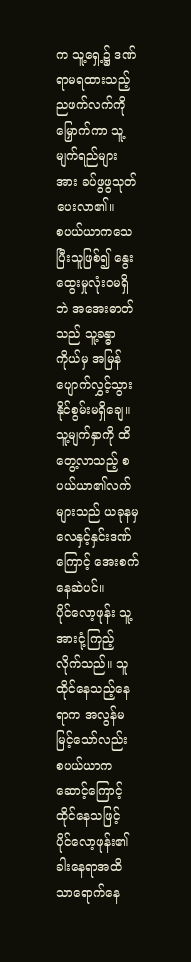က သူ့ရှေ့၌ ဒဏ်ရာမရထားသည့် ညဖက်လက်ကိုမြှောက်ကာ သူ့မျက်ရည်များအား ခပ်ဖွဖွသုတ်ပေးလာ၏။
စပယ်ယာကသေပြီးသူဖြစ်၍ နွေးထွေးမှုလုံးဝမရှိဘဲ အအေးဓာတ်သည် သူ့ခန္ဓာကိုယ်မှ အမြန်ပျောက်လွှင့်သွားနိုင်စွမ်းမရှိချေ။ သူ့မျက်နှာကို ထိတွေ့လာသည့် စပယ်ယာ၏လက်များသည် ယခုနမှ လေနှင့်နှင်းဒဏ်ကြောင့် အေးစက်နေဆဲပင်။
ပိုင်လော့ဖုန်း သူ့အားငုံ့ကြည့်လိုက်သည်။ သူထိုင်နေသည့်နေရာက အလွန်မမြင့်သော်လည်း စပယ်ယာကဆောင့်ကြောင့်ထိုင်နေသဖြင့် ပိုင်လော့ဖုန်း၏ ခါးနေရာအထိသာရောက်နေ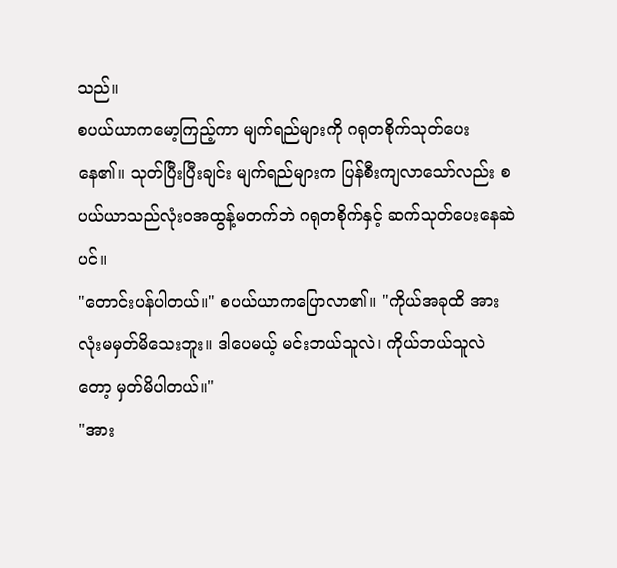သည်။
စပယ်ယာကမော့ကြည့်ကာ မျက်ရည်များကို ဂရုတစိုက်သုတ်ပေးနေ၏။ သုတ်ပြီးပြီးချင်း မျက်ရည်များက ပြန်စီးကျလာသော်လည်း စပယ်ယာသည်လုံးဝအထွန့်မတက်ဘဲ ဂရုတစိုက်နှင့် ဆက်သုတ်ပေးနေဆဲပင်။
"တောင်းပန်ပါတယ်။" စပယ်ယာကပြောလာ၏။ "ကိုယ်အခုထိ အားလုံးမမှတ်မိသေးဘူး။ ဒါပေမယ့် မင်းဘယ်သူလဲ၊ ကိုယ်ဘယ်သူလဲတော့ မှတ်မိပါတယ်။"
"အား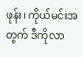ဖုန်း၊ ကိုယ်မင်းအတွက် ဒီကိုလာ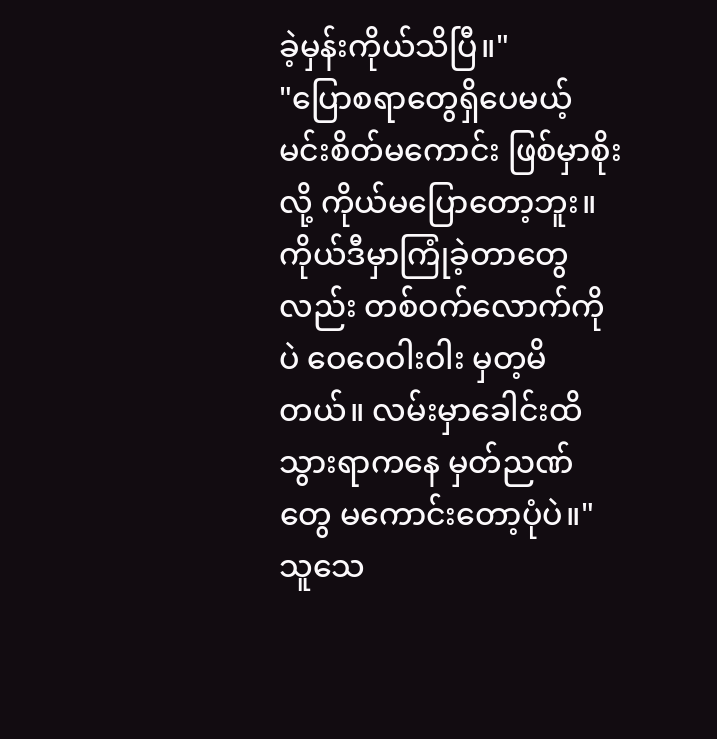ခဲ့မှန်းကိုယ်သိပြီ။"
"ပြောစရာတွေရှိပေမယ့် မင်းစိတ်မကောင်း ဖြစ်မှာစိုးလို့ ကိုယ်မပြောတော့ဘူး။ ကိုယ်ဒီမှာကြုံခဲ့တာတွေလည်း တစ်ဝက်လောက်ကိုပဲ ဝေဝေဝါးဝါး မှတ့မိတယ်။ လမ်းမှာခေါင်းထိသွားရာကနေ မှတ်ညဏ်တွေ မကောင်းတော့ပုံပဲ။"
သူသေ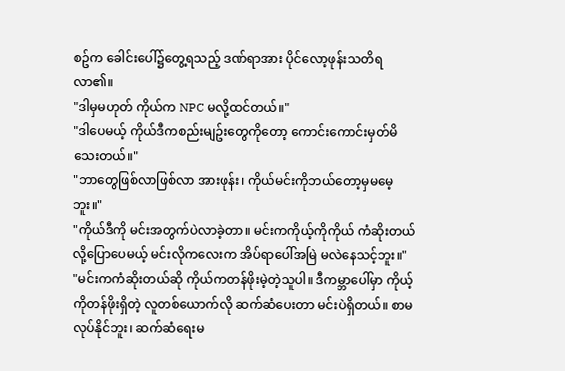စဥ်က ခေါင်းပေါ်၌တွေ့ရသည့် ဒဏ်ရာအား ပိုင်လော့ဖုန်းသတိရလာ၏။
"ဒါမှမဟုတ် ကိုယ်က NPC မလို့ထင်တယ်။"
"ဒါပေမယ့် ကိုယ်ဒီကစည်းမျဥ်းတွေကိုတော့ ကောင်းကောင်းမှတ်မိသေးတယ်။"
"ဘာတွေဖြစ်လာဖြစ်လာ အားဖုန်း၊ ကိုယ်မင်းကိုဘယ်တော့မှမမေ့ဘူး။"
"ကိုယ်ဒီကို မင်းအတွက်ပဲလာခဲ့တာ။ မင်းကကိုယ့်ကိုကိုယ် ကံဆိုးတယ်လို့ပြောပေမယ့် မင်းလိုကလေးက အိပ်ရာပေါ်အမြဲ မလဲနေသင့်ဘူး။"
"မင်းကကံဆိုးတယ်ဆို ကိုယ်ကတန်ဖိုးမဲ့တဲ့သူပါ။ ဒီကမ္ဘာပေါ်မှာ ကိုယ့်ကိုတန်ဖိုးရှိတဲ့ လူတစ်ယောက်လို ဆက်ဆံပေးတာ မင်းပဲရှိတယ်။ စာမလုပ်နိုင်ဘူး၊ ဆက်ဆံရေးမ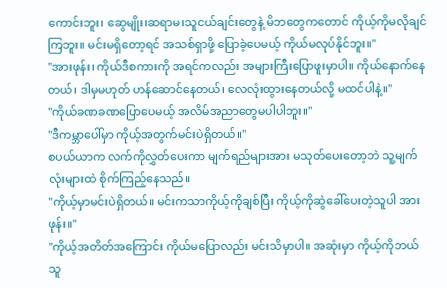ကောင်းဘူး၊ ဆွေမျိုး၊ဆရာမ၊သူငယ်ချင်းတွေနဲ့ မိဘတွေကတောင် ကိုယ့်ကိုမလိုချင်ကြဘူး။ မင်းမရှိတော့ရင် အသစ်ရှာဖို့ ပြောခဲ့ပေမယ့် ကိုယ်မလုပ်နိုင်ဘူး။"
"အားဖုန်း၊ ကိုယ်ဒီစကားကို အရင်ကလည်း အများကြီးပြောဖူးမှာပါ။ ကိုယ်နောက်နေတယ်၊ ဒါမှမဟုတ် ဟန်ဆောင်နေတယ်၊ လေလုံးထွားနေတယ်လို့ မထင်ပါနဲ့။"
"ကိုယ်ခဏခဏပြောပေမယ့် အလိမ်အညာတွေမပါပါဘူး။"
"ဒီကမ္ဘာပေါ်မှာ ကိုယ့်အတွက်မင်းပဲရှိတယ်။"
စပယ်ယာက လက်ကိုလွှတ်ပေးကာ မျက်ရည်များအား မသုတ်ပေးတော့ဘဲ သူ့မျက်လုံးများထဲ စိုက်ကြည့်နေသည်။
"ကိုယ့်မှာမင်းပဲရှိတယ်။ မင်းကသာကိုယ့်ကိုချစ်ပြီး ကိုယ့်ကိုဆွဲခေါ်ပေးတဲ့သူပါ အားဖုန်း။"
"ကိုယ့်အတိတ်အကြောင်း ကိုယ်မပြောလည်း မင်းသိမှာပါ။ အဆုံးမှာ ကိုယ့်ကိုဘယ်သူ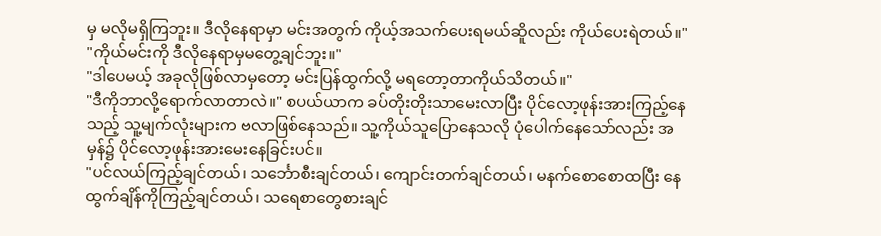မှ မလိုမရှိကြဘူး။ ဒီလိုနေရာမှာ မင်းအတွက် ကိုယ့်အသက်ပေးရမယ်ဆိူလည်း ကိုယ်ပေးရဲတယ်။"
"ကိုယ်မင်းကို ဒီလိုနေရာမှမတွေ့ချင်ဘူး။"
"ဒါပေမယ့် အခုလိုဖြစ်လာမှတော့ မင်းပြန်ထွက်လို့ မရတော့တာကိုယ်သိတယ်။"
"ဒီကိုဘာလို့ရောက်လာတာလဲ။" စပယ်ယာက ခပ်တိုးတိုးသာမေးလာပြီး ပိုင်လော့ဖုန်းအားကြည့်နေသည့် သူ့မျက်လုံးများက ဗလာဖြစ်နေသည်။ သူ့ကိုယ်သူပြောနေသလို ပုံပေါက်နေသော်လည်း အမှန်၌ ပိုင်လော့ဖုန်းအားမေးနေခြင်းပင်။
"ပင်လယ်ကြည့်ချင်တယ်၊ သင်္ဘောစီးချင်တယ်၊ ကျောင်းတက်ချင်တယ်၊ မနက်စောစောထပြီး နေထွက်ချိန်ကိုကြည့်ချင်တယ်၊ သရေစာတွေစားချင်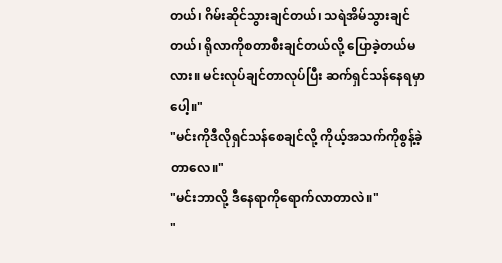တယ်၊ ဂိမ်းဆိုင်သွားချင်တယ်၊ သရဲအိမ်သွားချင်တယ်၊ ရိုလာကိုစတာစီးချင်တယ်လို့ ပြောခဲ့တယ်မလား။ မင်းလုပ်ချင်တာလုပ်ပြီး ဆက်ရှင်သန်နေရမှာပေါ့။"
"မင်းကိုဒီလိုရှင်သန်စေချင်လို့ ကိုယ့်အသက်ကိုစွန့်ခဲ့တာလေ။"
"မင်းဘာလို့ ဒီနေရာကိုရောက်လာတာလဲ။"
"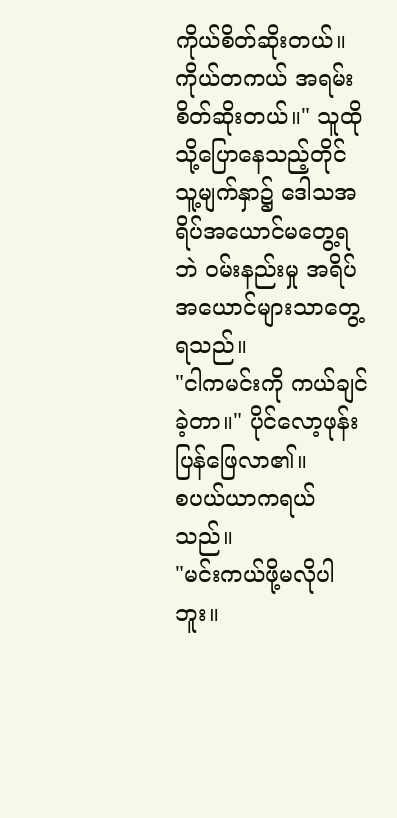ကိုယ်စိတ်ဆိုးတယ်။ ကိုယ်တကယ် အရမ်းစိတ်ဆိုးတယ်။" သူထိုသို့ပြောနေသည့်တိုင် သူ့မျက်နှာ၌ ဒေါသအရိပ်အယောင်မတွေ့ရဘဲ ဝမ်းနည်းမှု အရိပ်အယောင်များသာတွေ့ရသည်။
"ငါကမင်းကို ကယ်ချင်ခဲ့တာ။" ပိုင်လော့ဖုန်းပြန်ဖြေလာ၏။
စပယ်ယာကရယ်သည်။
"မင်းကယ်ဖို့မလိုပါဘူး။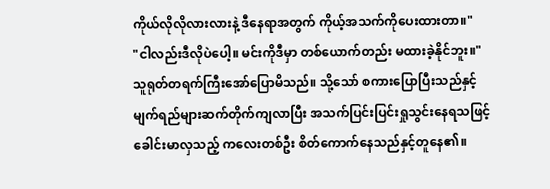ကိုယ်လိုလိုလားလားနဲ့ ဒီနေရာအတွက် ကိုယ့်အသက်ကိုပေးထားတာ။"
"ငါလည်းဒီလိုပဲပေါ့။ မင်းကိုဒီမှာ တစ်ယောက်တည်း မထားခဲ့နိုင်ဘူး။"
သူရုတ်တရက်ကြီးအော်ပြောမိသည်။ သို့သော် စကားပြောပြီးသည်နှင့် မျက်ရည်များဆက်တိုက်ကျလာပြီး အသက်ပြင်းပြင်းရှုသွင်းနေရသဖြင့် ခေါင်းမာလှသည့် ကလေးတစ်ဦး စိတ်ကောက်နေသည်နှင့်တူနေ၏။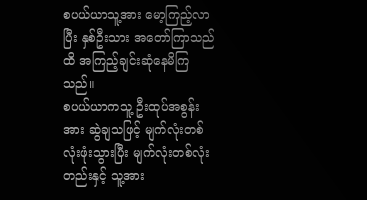စပယ်ယာသူ့အား မော့ကြည့်လာပြီး နှစ်ဦးသား အတော်ကြာသည်ထိ အကြည့်ချင်းဆုံနေမိကြသည်။
စပယ်ယာကသူ့ ဦးထုပ်အစွန်းအား ဆွဲချသဖြင့် မျက်လုံးတစ်လုံးဖုံးသွားပြီး မျက်လုံးတစ်လုံးတည်းနှင့် သူ့အား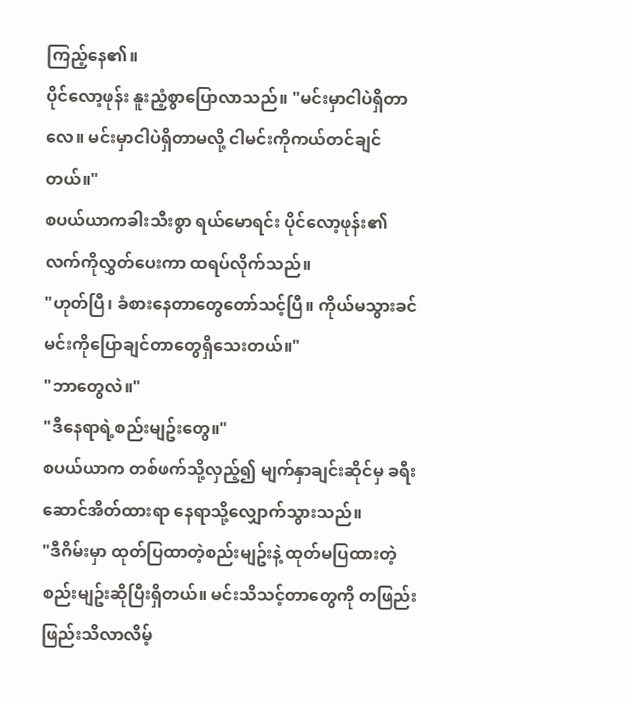ကြည့်နေ၏။
ပိုင်လော့ဖုန်း နူးညံ့စွာပြောလာသည်။ "မင်းမှာငါပဲရှိတာလေ။ မင်းမှာငါပဲရှိတာမလို့ ငါမင်းကိုကယ်တင်ချင်တယ်။"
စပယ်ယာကခါးသီးစွာ ရယ်မောရင်း ပိုင်လော့ဖုန်း၏ လက်ကိုလွှတ်ပေးကာ ထရပ်လိုက်သည်။
"ဟုတ်ပြီ၊ ခံစားနေတာတွေတော်သင့်ပြီ။ ကိုယ်မသွားခင် မင်းကိုပြောချင်တာတွေရှိသေးတယ်။"
"ဘာတွေလဲ။"
"ဒီနေရာရဲ့စည်းမျဥ်းတွေ။"
စပယ်ယာက တစ်ဖက်သို့လှည့်၍ မျက်နှာချင်းဆိုင်မှ ခရီးဆောင်အိတ်ထားရာ နေရာသို့လျှောက်သွားသည်။
"ဒီဂိမ်းမှာ ထုတ်ပြထာတဲ့စည်းမျဥ်းနဲ့ ထုတ်မပြထားတဲ့ စည်းမျဥ်းဆိုပြီးရှိတယ်။ မင်းသိသင့်တာတွေကို တဖြည်းဖြည်းသိလာလိမ့်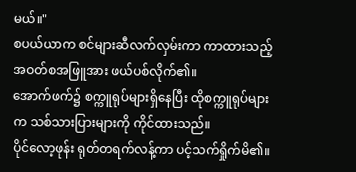မယ်။"
စပယ်ယာက စင်များဆီလက်လှမ်းကာ ကာထားသည့် အဝတ်စအဖြူအား ဖယ်ပစ်လိုက်၏။
အောက်ဖက်၌ စက္ကူရုပ်များရှိနေပြီး ထိုစက္ကူရုပ်များက သစ်သားပြားများကို ကိုင်ထားသည်။
ပိုင်လော့ဖုန်း ရုတ်တရက်လန့်ကာ ပင့်သက်ရှိုက်မိ၏။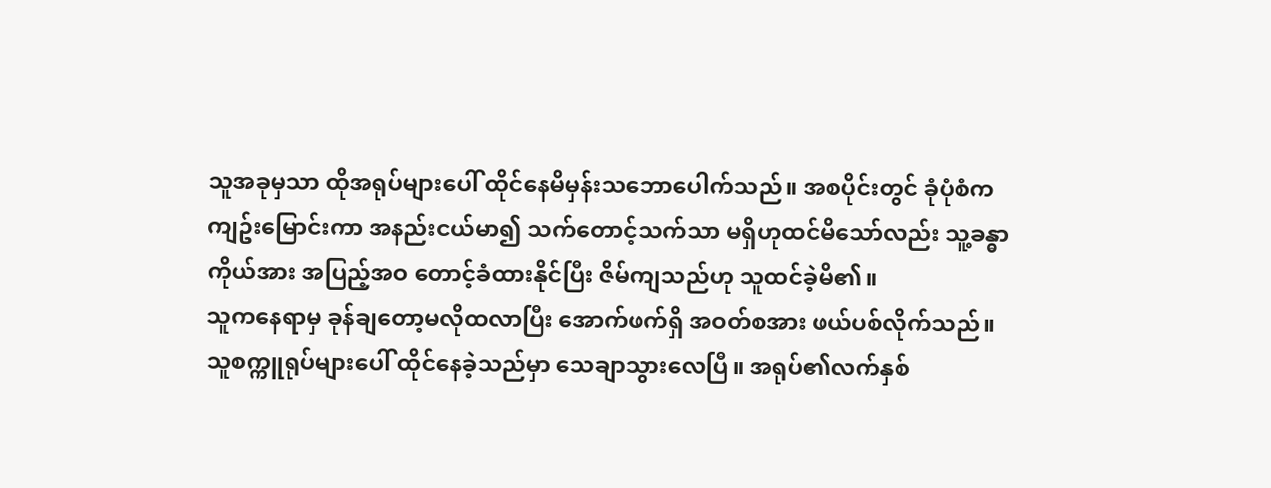သူအခုမှသာ ထိုအရုပ်များပေါ် ထိုင်နေမိမှန်းသဘောပေါက်သည်။ အစပိုင်းတွင် ခုံပုံစံကကျဥ်းမြောင်းကာ အနည်းငယ်မာ၍ သက်တောင့်သက်သာ မရှိဟုထင်မိသော်လည်း သူ့ခန္ဓာကိုယ်အား အပြည့်အဝ တောင့်ခံထားနိုင်ပြီး ဇိမ်ကျသည်ဟု သူထင်ခဲ့မိ၏။
သူကနေရာမှ ခုန်ချတော့မလိုထလာပြီး အောက်ဖက်ရှိ အဝတ်စအား ဖယ်ပစ်လိုက်သည်။
သူစက္ကူရုပ်များပေါ် ထိုင်နေခဲ့သည်မှာ သေချာသွားလေပြီ။ အရုပ်၏လက်နှစ်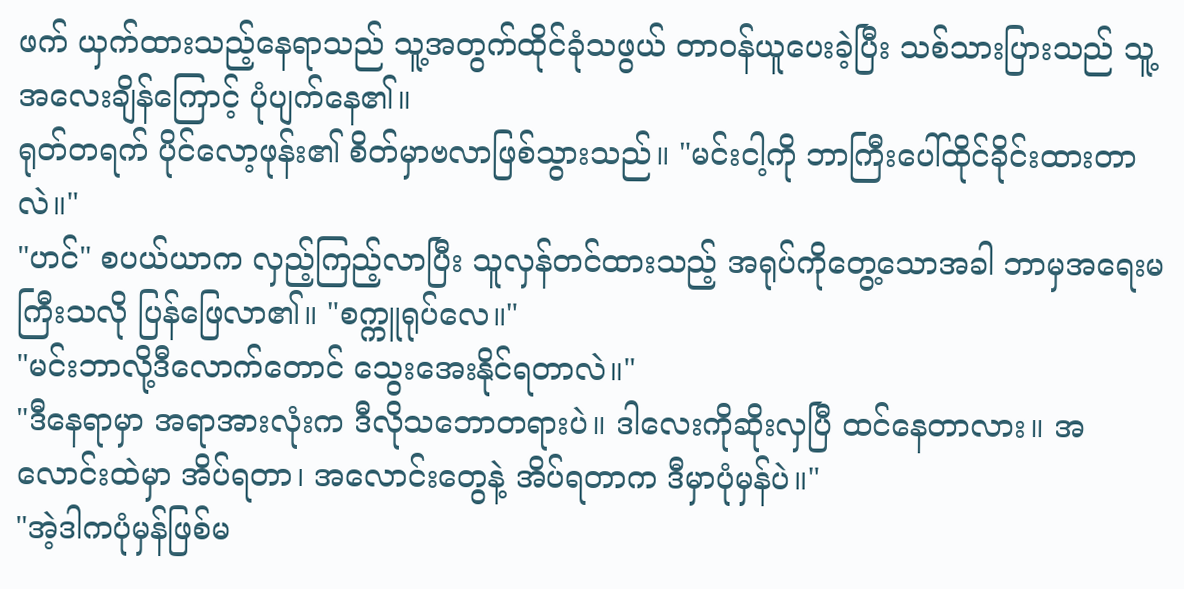ဖက် ယှက်ထားသည့်နေရာသည် သူ့အတွက်ထိုင်ခုံသဖွယ် တာဝန်ယူပေးခဲ့ပြီး သစ်သားပြားသည် သူ့အလေးချိန်ကြောင့် ပုံပျက်နေ၏။
ရုတ်တရက် ပိုင်လော့ဖုန်း၏ စိတ်မှာဗလာဖြစ်သွားသည်။ "မင်းငါ့ကို ဘာကြီးပေါ်ထိုင်ခိုင်းထားတာလဲ။"
"ဟင်" စပယ်ယာက လှည့်ကြည့်လာပြီး သူလှန်တင်ထားသည့် အရုပ်ကိုတွေ့သောအခါ ဘာမှအရေးမကြီးသလို ပြန်ဖြေလာ၏။ "စက္ကူရုပ်လေ။"
"မင်းဘာလို့ဒီလောက်တောင် သွေးအေးနိုင်ရတာလဲ။"
"ဒီနေရာမှာ အရာအားလုံးက ဒီလိုသဘောတရားပဲ။ ဒါလေးကိုဆိုးလှပြီ ထင်နေတာလား။ အလောင်းထဲမှာ အိပ်ရတာ၊ အလောင်းတွေနဲ့ အိပ်ရတာက ဒီမှာပုံမှန်ပဲ။"
"အဲ့ဒါကပုံမှန်ဖြစ်မ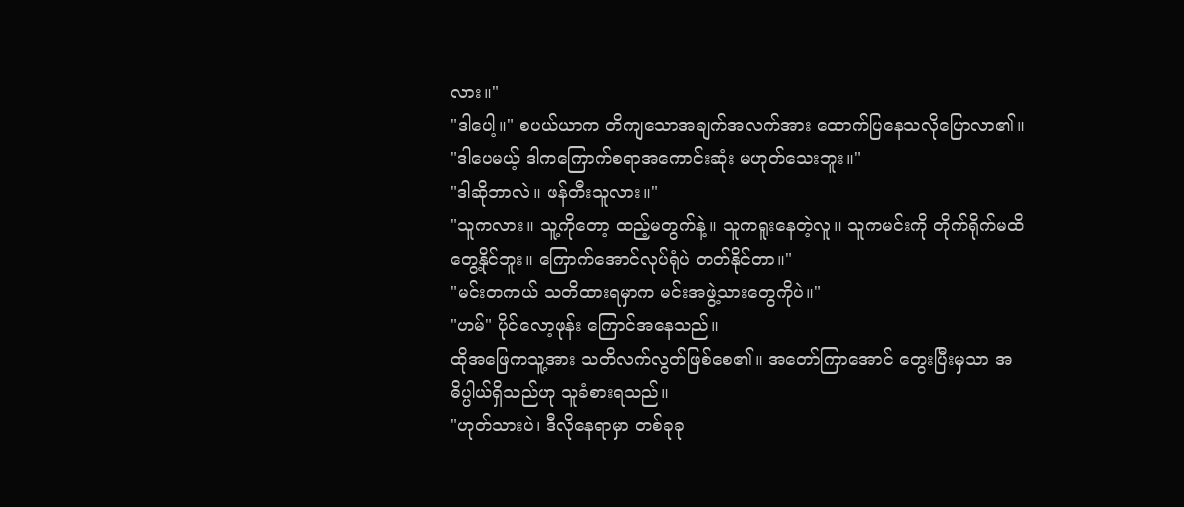လား။"
"ဒါပေါ့။" စပယ်ယာက တိကျသောအချက်အလက်အား ထောက်ပြနေသလိုပြောလာ၏။ "ဒါပေမယ့် ဒါကကြောက်စရာအကောင်းဆုံး မဟုတ်သေးဘူး။"
"ဒါဆိုဘာလဲ။ ဖန်တီးသူလား။"
"သူကလား။ သူ့ကိုတော့ ထည့်မတွက်နဲ့။ သူကရူးနေတဲ့လူ။ သူကမင်းကို တိုက်ရိုက်မထိတွေ့နိုင်ဘူး။ ကြောက်အောင်လုပ်ရုံပဲ တတ်နိုင်တာ။"
"မင်းတကယ် သတိထားရမှာက မင်းအဖွဲ့သားတွေကိုပဲ။"
"ဟမ်" ပိုင်လော့ဖုန်း ကြောင်အနေသည်။
ထိုအဖြေကသူ့အား သတိလက်လွတ်ဖြစ်စေ၏။ အတော်ကြာအောင် တွေးပြီးမှသာ အဓိပ္ပါယ်ရှိသည်ဟု သူခံစားရသည်။
"ဟုတ်သားပဲ၊ ဒီလိုနေရာမှာ တစ်ခုခု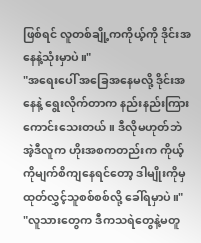ဖြစ်ရင် လူတစ်ချို့ကကိုယ့်ကို ဒိုင်းအနေနဲ့သုံးမှာပဲ။"
"အရေးပေါ် အခြေအနေမလို့ ဒိုင်းအနေနဲ့ ရွေးလိုက်တာက နည်းနည်းကြားကောင်းသေးတယ်။ ဒီလိုမဟုတ်ဘဲ အဲ့ဒီလူက ဟိုးအစကတည်းက ကိုယ့်ကိုမျက်စိကျနေရင်တော့ ဒါမျိုးကိုမှ ထုတ်လွှင့်သူစစ်စစ်လို့ ခေါ်ရမှာပဲ။"
"လူသားတွေက ဒီကသရဲတွေနဲ့မတူ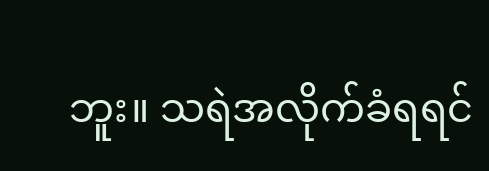ဘူး။ သရဲအလိုက်ခံရရင်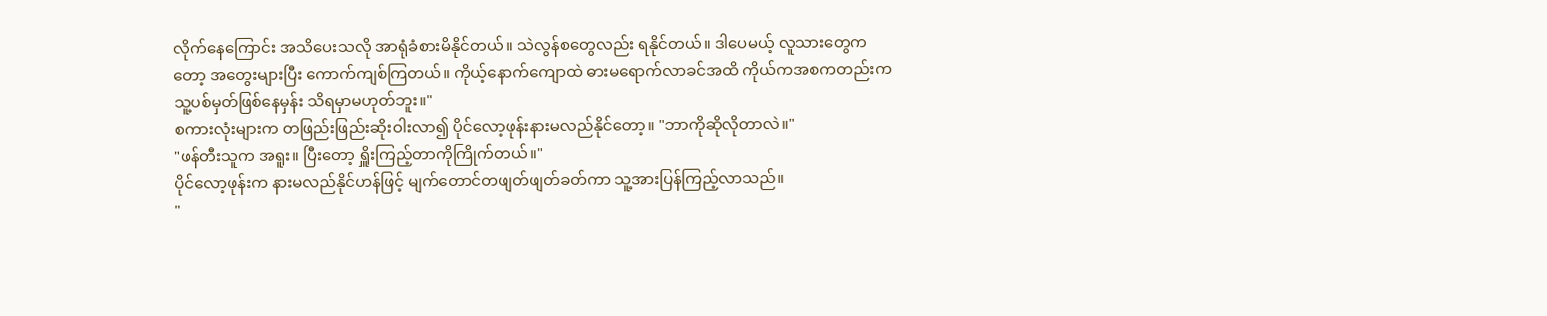လိုက်နေကြောင်း အသိပေးသလို အာရုံခံစားမိနိုင်တယ်။ သဲလွန်စတွေလည်း ရနိုင်တယ်။ ဒါပေမယ့် လူသားတွေကတော့ အတွေးများပြီး ကောက်ကျစ်ကြတယ်။ ကိုယ့်နောက်ကျောထဲ ဓားမရောက်လာခင်အထိ ကိုယ်ကအစကတည်းက သူ့ပစ်မှတ်ဖြစ်နေမှန်း သိရမှာမဟုတ်ဘူး။"
စကားလုံးများက တဖြည်းဖြည်းဆိုးဝါးလာ၍ ပိုင်လော့ဖုန်းနားမလည်နိုင်တော့။ "ဘာကိုဆိုလိုတာလဲ။"
"ဖန်တီးသူက အရူး။ ပြီးတော့ ရှိူးကြည့်တာကိုကြိုက်တယ်။"
ပိုင်လော့ဖုန်းက နားမလည်နိုင်ဟန်ဖြင့် မျက်တောင်တဖျတ်ဖျတ်ခတ်ကာ သူ့အားပြန်ကြည့်လာသည်။
"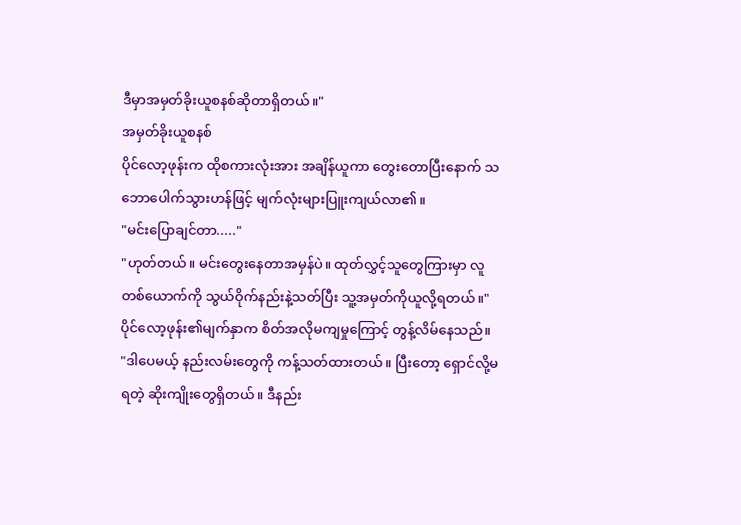ဒီမှာအမှတ်ခိုးယူစနစ်ဆိုတာရှိတယ်။"
အမှတ်ခိုးယူစနစ်
ပိုင်လော့ဖုန်းက ထိုစကားလုံးအား အချိန်ယူကာ တွေးတောပြီးနောက် သဘောပေါက်သွားဟန်ဖြင့် မျက်လုံးများပြူးကျယ်လာ၏။
"မင်းပြောချင်တာ....."
"ဟုတ်တယ်။ မင်းတွေးနေတာအမှန်ပဲ။ ထုတ်လွှင့်သူတွေကြားမှာ လူတစ်ယောက်ကို သွယ်ဝိုက်နည်းနဲ့သတ်ပြီး သူ့အမှတ်ကိုယူလို့ရတယ်။"
ပိုင်လော့ဖုန်း၏မျက်နှာက စိတ်အလိုမကျမှုကြောင့် တွန့်လိမ်နေသည်။
"ဒါပေမယ့် နည်းလမ်းတွေကို ကန့်သတ်ထားတယ်။ ပြီးတော့ ရှောင်လို့မရတဲ့ ဆိုးကျိုးတွေရှိတယ်။ ဒီနည်း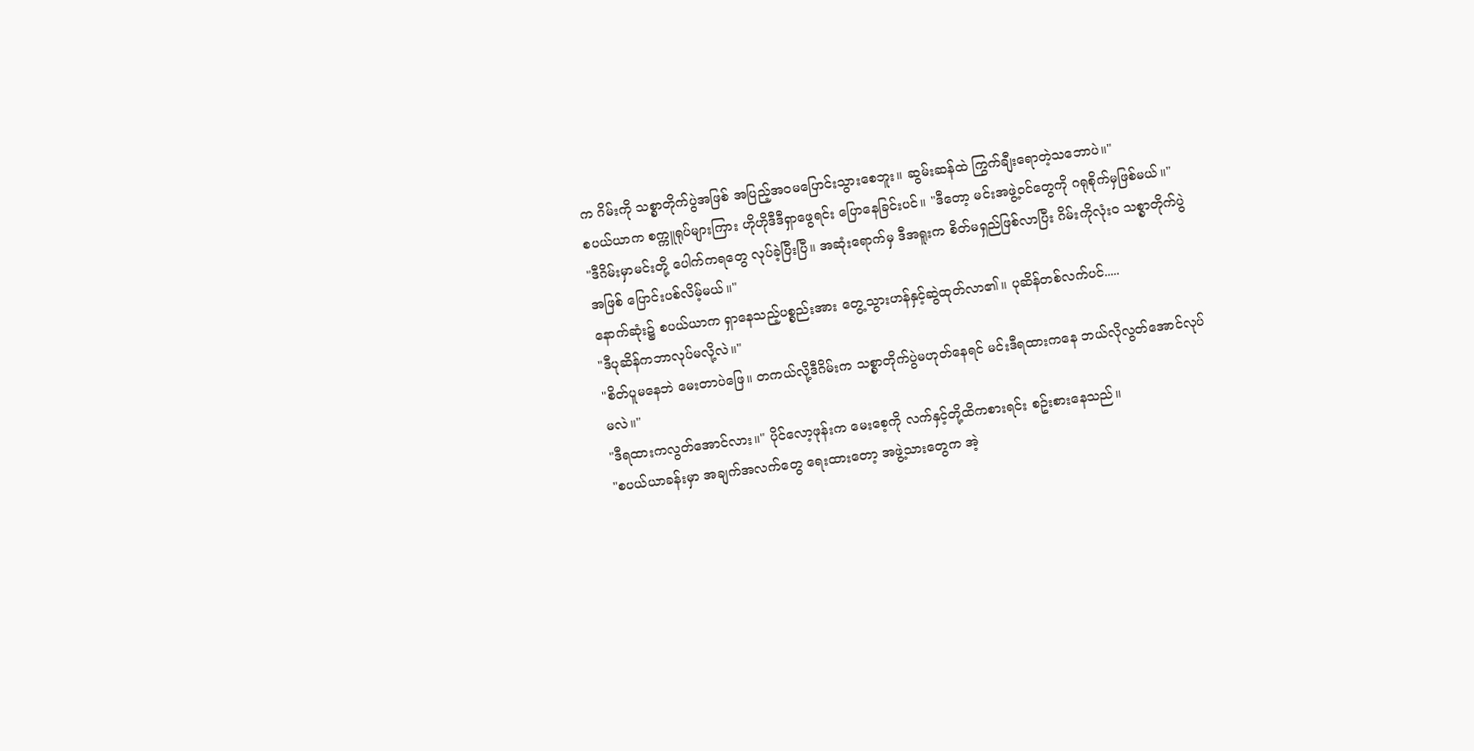က ဂိမ်းကို သစ္စာတိုက်ပွဲအဖြစ် အပြည့်အဝမပြောင်းသွားစေဘူး။ ဆွမ်းဆန်ထဲ ကြွက်ချီးရောတဲ့သဘောပဲ။"
စပယ်ယာက စက္ကူရုပ်များကြား ဟိုဟိုဒီဒီရှာဖွေရင်း ပြောနေခြင်းပင်။ "ဒီတော့ မင်းအဖွဲ့ဝင်တွေကို ဂရုစိုက်မှဖြစ်မယ်။"
"ဒီဂိမ်းမှာမင်းတို့ ပေါက်ကရတွေ လုပ်ခဲ့ပြီးပြီ။ အဆုံးရောက်မှ ဒီအရူးက စိတ်မရှည်ဖြစ်လာပြီး ဂိမ်းကိုလုံးဝ သစ္စာတိုက်ပွဲအဖြစ် ပြောင်းပစ်လိမ့်မယ်။"
နောက်ဆုံး၌ စပယ်ယာက ရှာနေသည့်ပစ္စည်းအား တွေ့သွားဟန်နှင့်ဆွဲထုတ်လာ၏။ ပုဆိန်တစ်လက်ပင်.....
"ဒီပုဆိန်ကဘာလုပ်မလို့လဲ။"
"စိတ်ပူမနေဘဲ မေးတာပဲဖြေ။ တကယ်လို့ဒီဂိမ်းက သစ္စာတိုက်ပွဲမဟုတ်နေရင် မင်းဒီရထားကနေ ဘယ်လိုလွတ်အောင်လုပ်မလဲ။"
"ဒီရထားကလွတ်အောင်လား။" ပိုင်လော့ဖုန်းက မေးစေ့ကို လက်နှင့်တို့ထိကစားရင်း စဥ်းစားနေသည်။
"စပယ်ယာခန်းမှာ အချက်အလက်တွေ ရေးထားတော့ အဖွဲ့သားတွေက အဲ့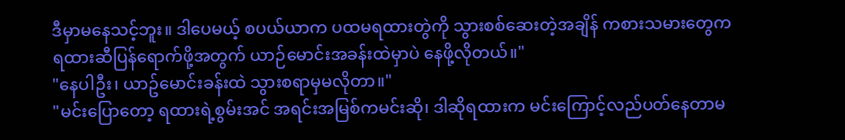ဒီမှာမနေသင့်ဘူး။ ဒါပေမယ့် စပယ်ယာက ပထမရထားတွဲကို သွားစစ်ဆေးတဲ့အချိန် ကစားသမားတွေက ရထားဆီပြန်ရောက်ဖို့အတွက် ယာဉ်မောင်းအခန်းထဲမှာပဲ နေဖို့လိုတယ်။"
"နေပါဦး၊ ယာဥ်မောင်းခန်းထဲ သွားစရာမှမလိုတာ။"
"မင်းပြောတော့ ရထားရဲ့စွမ်းအင် အရင်းအမြစ်ကမင်းဆို၊ ဒါဆိုရထားက မင်းကြောင့်လည်ပတ်နေတာမ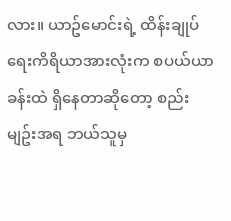လား။ ယာဥ်မောင်းရဲ့ ထိန်းချုပ်ရေးကိရိယာအားလုံးက စပယ်ယာခန်းထဲ ရှိနေတာဆိုတော့ စည်းမျဥ်းအရ ဘယ်သူမှ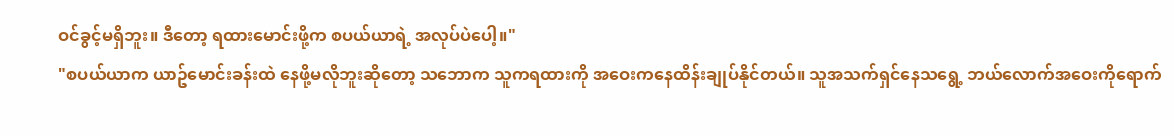ဝင်ခွင့်မရှိဘူး။ ဒီတော့ ရထားမောင်းဖို့က စပယ်ယာရဲ့ အလုပ်ပဲပေါ့။"
"စပယ်ယာက ယာဥ်မောင်းခန်းထဲ နေဖို့မလိုဘူးဆိုတော့ သဘောက သူကရထားကို အဝေးကနေထိန်းချုပ်နိုင်တယ်။ သူအသက်ရှင်နေသရွေ့ ဘယ်လောက်အဝေးကိုရောက်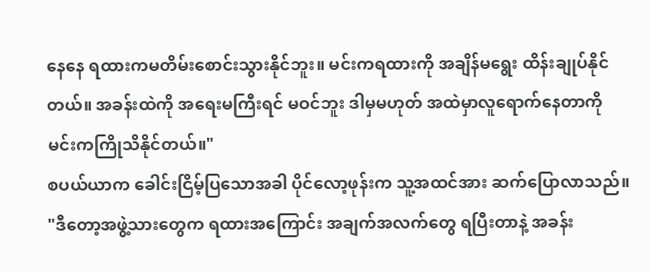နေနေ ရထားကမတိမ်းစောင်းသွားနိုင်ဘူး။ မင်းကရထားကို အချိန်မရွေး ထိန်းချုပ်နိုင်တယ်။ အခန်းထဲကို အရေးမကြီးရင် မဝင်ဘူး ဒါမှမဟုတ် အထဲမှာလူရောက်နေတာကို မင်းကကြိုသိနိုင်တယ်။"
စပယ်ယာက ခေါင်းငြိမ့်ပြသောအခါ ပိုင်လော့ဖုန်းက သူ့အထင်အား ဆက်ပြောလာသည်။
"ဒီတော့အဖွဲ့သားတွေက ရထားအကြောင်း အချက်အလက်တွေ ရပြီးတာနဲ့ အခန်း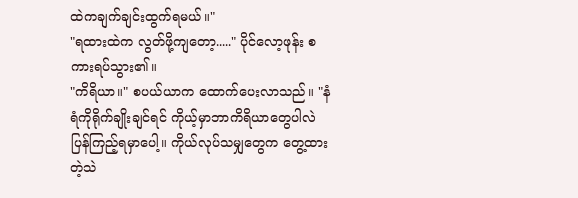ထဲကချက်ချင်းထွက်ရမယ်။"
"ရထားထဲက လွတ်ဖို့ကျတော့....." ပိုင်လော့ဖုန်း စကားရပ်သွား၏။
"ကိရိယာ။" စပယ်ယာက ထောက်ပေးလာသည်။ "နံရံကိုရိုက်ချိုးချင်ရင် ကိုယ့်မှာဘာကိရိယာတွေပါလဲ ပြန်ကြည့်ရမှာပေါ့။ ကိုယ်လုပ်သမျှတွေက တွေ့ထားတဲ့သဲ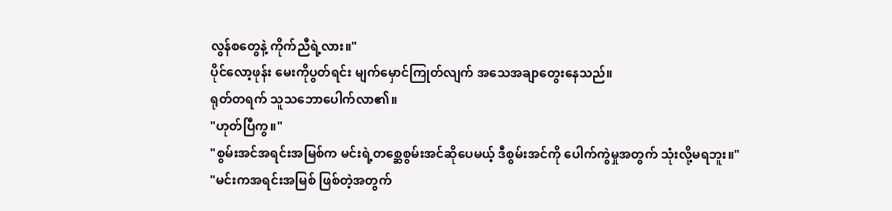လွန်စတွေနဲ့ ကိုက်ညီရဲ့လား။"
ပိုင်လော့ဖုန်း မေးကိုပွတ်ရင်း မျက်မှောင်ကြုတ်လျက် အသေအချာတွေးနေသည်။
ရုတ်တရက် သူသဘောပေါက်လာ၏။
"ဟုတ်ပြီကွ။"
"စွမ်းအင်အရင်းအမြစ်က မင်းရဲ့တစ္ဆေစွမ်းအင်ဆိုပေမယ့် ဒီစွမ်းအင်ကို ပေါက်ကွဲမှုအတွက် သုံးလို့မရဘူး။"
"မင်းကအရင်းအမြစ် ဖြစ်တဲ့အတွက်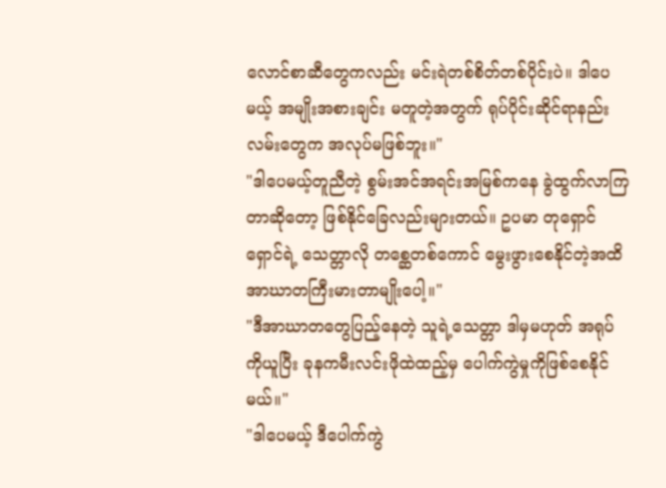လောင်စာဆီတွေကလည်း မင်းရဲတစ်စိတ်တစ်ပိုင်းပဲ။ ဒါပေမယ့် အမျိုးအစားချင်း မတူတဲ့အတွက် ရုပ်ပိုင်းဆိုင်ရာနည်းလမ်းတွေက အလုပ်မဖြစ်ဘူး။"
"ဒါပေမယ့်တူညီတဲ့ စွမ်းအင်အရင်းအမြစ်ကနေ ခွဲထွက်လာကြတာဆိုတော့ ဖြစ်နိုင်ခြေလည်းများတယ်။ ဥပမာ တုရှောင်ရှောင်ရဲ့ သေတ္တာလို တစ္ဆေတစ်ကောင် မွေးဖွားစေနိုင်တဲ့အထိ အာဃာတကြီးမားတာမျိုးပေါ့။"
"ဒီအာဃာတတွေပြည့်နေတဲ့ သူရဲ့သေတ္တာ ဒါမှမဟုတ် အရုပ်ကိုယူပြီး ခုနကမီးလင်းဖိုထဲထည့်မှ ပေါက်ကွဲမှုကိုဖြစ်စေနိုင်မယ်။"
"ဒါပေမယ့် ဒီပေါက်ကွဲ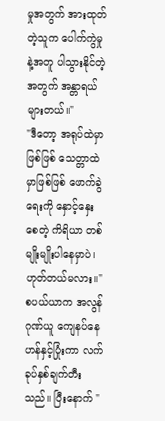မှုအတွက် အားထုတ်တဲ့သူက ပေါက်ကွဲမှုနဲ့အတူ ပါသွားနိုင်တဲ့အတွက် အန္တာရယ်များတယ်။"
"ဒီတော့ အရုပ်ထဲမှာဖြစ်ဖြစ် သေတ္တာထဲမှာဖြစ်ဖြစ် ဖောက်ခွဲရေးကို နှောင့်နှေးစေတဲ့ ကိရိယာ တစ်မျိုးမျိုးပါနေမှာပဲ၊ ဟုတ်တယ်မလား။"
စပယ်ယာက အလွန်ဂုဏ်ယူ ကျေနပ်နေဟန်နှင့်ပြုံးကာ လက်ခုပ်နှစ်ချက်တီးသည်။ ပြီးနောက် "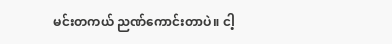မင်းတကယ် ညဏ်ကောင်းတာပဲ။ ငါ့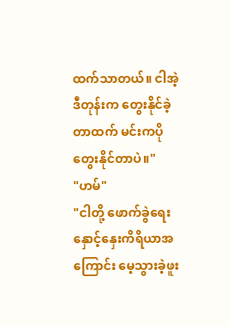ထက်သာတယ်။ ငါအဲ့ဒီတုန်းက တွေးနိုင်ခဲ့တာထက် မင်းကပိုတွေးနိုင်တာပဲ။"
"ဟမ်"
"ငါတို့ ဖောက်ခွဲရေးနှောင့်နှေးကိရိယာအကြောင်း မေ့သွားခဲ့ဖူး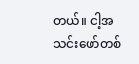တယ်။ ငါ့အသင်းဖော်တစ်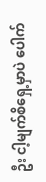ဦး ငါ့မျက်စိရှေ့မှာပဲ ပေါက်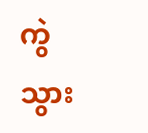ကွဲသွား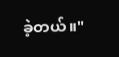ခဲ့တယ်။"